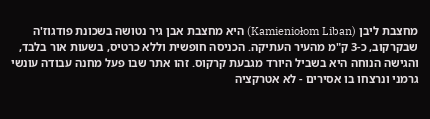מחצבת ליבן (Kamieniołom Liban) היא מחצבת אבן גיר נטושה בשכונת פודגוז'ה שבקרקוב, כ-3 ק"מ מהעיר העתיקה. הכניסה חופשית וללא כרטיס, בשעות אור בלבד, והגישה הנוחה היא בשביל היורד מגבעת קרקוס. זהו אתר שבו פעל מחנה עבודה עונשי גרמני ונרצחו בו אסירים - לא אטרקציה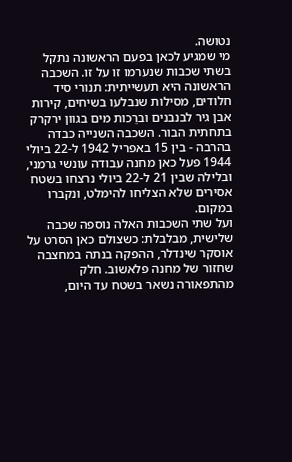נטושה.
מי שמגיע לכאן בפעם הראשונה נתקל בשתי שכבות שנערמו זו על זו. השכבה הראשונה היא תעשייתית: תנורי סיד חלודים, מסילות שנבלעו בשיחים, קירות אבן גיר לבנבנים וברֵכות מים בגוון ירקרק בתחתית הבור. השכבה השנייה כבדה בהרבה - בין 15 באפריל 1942 ל-22 ביולי 1944 פעל כאן מחנה עבודה עונשי גרמני, ובלילה שבין 21 ל-22 ביולי נרצחו בשטח אסירים שלא הצליחו להימלט, ונקברו במקום.
ועל שתי השכבות האלה נוספה שכבה שלישית, מבלבלת: כשצולם כאן הסרט על אוסקר שינדלר, ההפקה בנתה במחצבה שחזור של מחנה פלאשוב. חלק מהתפאורה נשאר בשטח עד היום,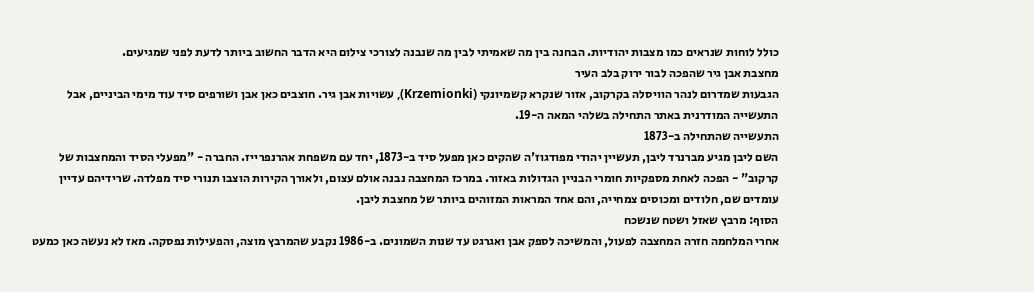כולל לוחות שנראים כמו מצבות יהודיות. הבחנה בין מה שאמיתי לבין מה שנבנה לצורכי צילום היא הדבר החשוב ביותר לדעת לפני שמגיעים.
מחצבת אבן גיר שהפכה לבור ירוק בלב העיר
הגבעות שמדרום לנהר הוויסלה בקרקוב, אזור שנקרא קשמיונקי (Krzemionki), עשויות אבן גיר. חוצבים כאן אבן ושורפים סיד עוד מימי הביניים, אבל התעשייה המודרנית באתר התחילה בשלהי המאה ה-19.
התעשייה שהתחילה ב-1873
השם ליבן מגיע מברנרד ליבן, תעשיין יהודי מפודגוז'ה שהקים כאן מפעל סיד ב-1873, יחד עם משפחת אהרנפרייז. החברה - "מפעלי הסיד והמחצבות של קרקוב" - הפכה לאחת מספקיות חומרי הבניין הגדולות באזור. במרכז המחצבה נבנה אולם עצום, ולאורך הקירות הוצבו תנורי סיד מפלדה. שרידיהם עדיין עומדים שם, חלודים ומכוסים צמחייה, והם אחד המראות המזוהים ביותר של מחצבת ליבן.
הסוף: מרבץ שאזל ושטח שנשכח
אחרי המלחמה חזרה המחצבה לפעול, והמשיכה לספק אבן ואגרגט עד שנות השמונים. ב-1986 נקבע שהמרבץ מוצה, והפעילות נפסקה. מאז לא נעשה כאן כמעט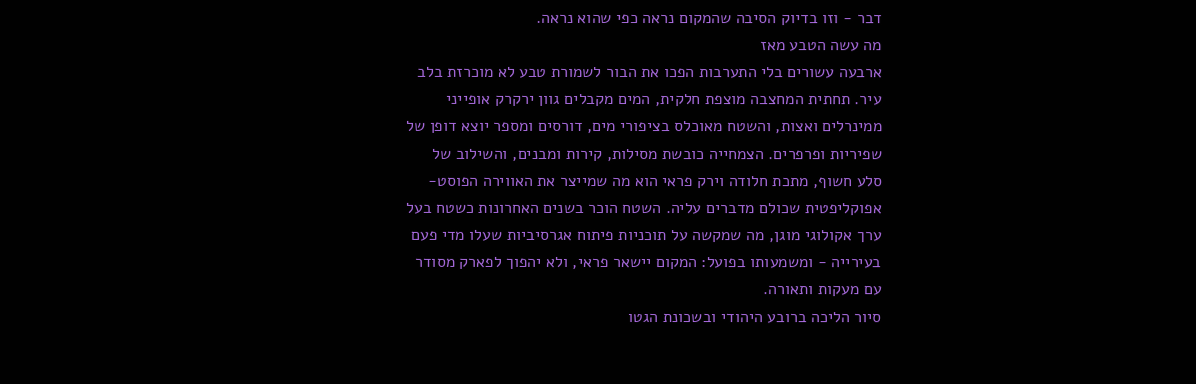דבר - וזו בדיוק הסיבה שהמקום נראה כפי שהוא נראה.
מה עשה הטבע מאז
ארבעה עשורים בלי התערבות הפכו את הבור לשמורת טבע לא מוכרזת בלב עיר. תחתית המחצבה מוצפת חלקית, המים מקבלים גוון ירקרק אופייני ממינרלים ואצות, והשטח מאוכלס בציפורי מים, דורסים ומספר יוצא דופן של שפיריות ופרפרים. הצמחייה כובשת מסילות, קירות ומבנים, והשילוב של סלע חשוף, מתכת חלודה וירק פראי הוא מה שמייצר את האווירה הפוסט-אפוקליפטית שכולם מדברים עליה. השטח הוכר בשנים האחרונות כשטח בעל ערך אקולוגי מוגן, מה שמקשה על תוכניות פיתוח אגרסיביות שעלו מדי פעם בעירייה - ומשמעותו בפועל: המקום יישאר פראי, ולא יהפוך לפארק מסודר עם מעקות ותאורה.
סיור הליכה ברובע היהודי ובשכונת הגטו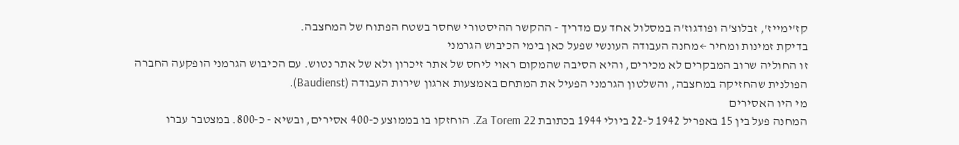קז'ימייז', זבלוצ'ה ופודגוז'ה במסלול אחד עם מדריך - ההקשר ההיסטורי שחסר בשטח הפתוח של המחצבה.
בדיקת זמינות ומחיר ←מחנה העבודה העונשי שפעל כאן בימי הכיבוש הגרמני
זו החוליה שרוב המבקרים לא מכירים, והיא הסיבה שהמקום ראוי ליחס של אתר זיכרון ולא של אתר נטוש. עם הכיבוש הגרמני הופקעה החברה הפולנית שהחזיקה במחצבה, והשלטון הגרמני הפעיל את המתחם באמצעות ארגון שירות העבודה (Baudienst).
מי היו האסירים
המחנה פעל בין 15 באפריל 1942 ל-22 ביולי 1944 בכתובת Za Torem 22. הוחזקו בו בממוצע כ-400 אסירים, ובשיא - כ-800. במצטבר עברו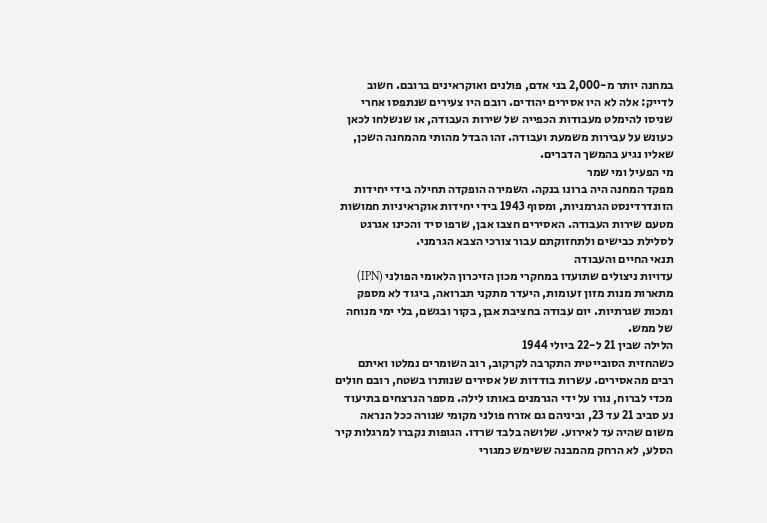במחנה יותר מ-2,000 בני אדם, פולנים ואוקראינים ברובם. חשוב לדייק: אלה לא היו אסירים יהודים. רובם היו צעירים שנתפסו אחרי שניסו להימלט מעבודות הכפייה של שירות העבודה, או שנשלחו לכאן כעונש על עבירות משמעת ועבודה. זהו הבדל מהותי מהמחנה השכן, שאליו נגיע בהמשך הדברים.
מי הפעיל ומי שמר
מפקד המחנה היה ברונו בנקה. השמירה הופקדה תחילה בידי יחידות הזונדרדינסט הגרמניות, ומסוף 1943 בידי יחידות אוקראיניות חמושות מטעם שירות העבודה. האסירים חצבו אבן, שרפו סיד והכינו אגרגט לסלילת כבישים ולתחזוקתם עבור צורכי הצבא הגרמני.
תנאי החיים והעבודה
עדויות ניצולים שתועדו במחקרי מכון הזיכרון הלאומי הפולני (IPN) מתארות מנות מזון זעומות, היעדר מתקני תברואה, ביגוד לא מספק ומכות שגרתיות. יום עבודה בחציבת אבן, בקור ובגשם, בלי ימי מנוחה של ממש.
הלילה שבין 21 ל-22 ביולי 1944
כשהחזית הסובייטית התקרבה לקרקוב, רוב השומרים נמלטו ואיתם רבים מהאסירים. עשרות בודדות של אסירים שנותרו בשטח, רובם חולים מכדי לברוח, נורו על ידי הגרמנים באותו לילה. מספר הנרצחים בתיעוד נע סביב 21 עד 23, וביניהם גם אזרח פולני מקומי שנורה ככל הנראה משום שהיה עד לאירוע. שלושה בלבד שרדו. הגופות נקברו למרגלות קיר הסלע, לא הרחק מהמבנה ששימש כמגורי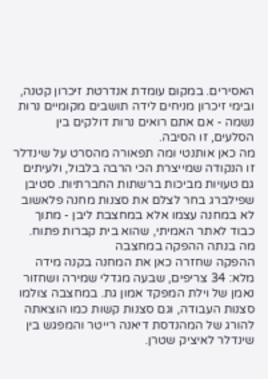האסירים. במקום עומדת אנדרטת זיכרון קטנה, ובימי זיכרון מניחים לידה תושבים מקומיים נרות נשמה - אם אתם רואים נרות דולקים בין הסלעים, זו הסיבה.
מה כאן אותנטי ומה תפאורה מהסרט על שינדלר
זו הנקודה שמייצרת הכי הרבה בלבול, ולעיתים גם טעויות מביכות ברשתות החברתיות. סטיבן שפילברג בחר לצלם את סצנות מחנה פלאשוב לא במחנה עצמו אלא במחצבת ליבן - מתוך כבוד לאתר האמיתי, שהוא בית קברות פתוח.
מה בנתה ההפקה במחצבה
ההפקה שחזרה כאן את המחנה בקנה מידה מלא: 34 צריפים, שבעה מגדלי שמירה ושחזור נאמן של וילת המפקד אמון גת. במחצבה צולמו סצנות העבודה, וגם סצנות קשות כמו הוצאתה להורג של המהנדסת דיאנה רייטר והמפגש בין שינדלר לאיציק שטרן.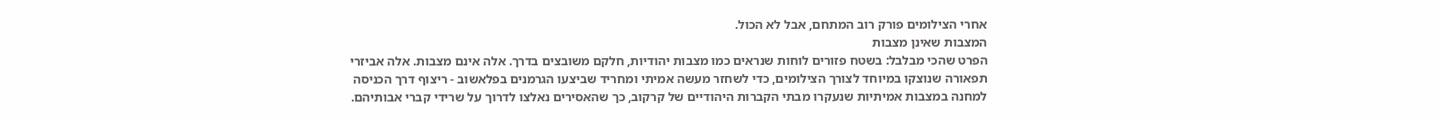אחרי הצילומים פורק רוב המתחם, אבל לא הכול.
המצבות שאינן מצבות
הפרט שהכי מבלבל: בשטח פזורים לוחות שנראים כמו מצבות יהודיות, חלקם משובצים בדרך. אלה אינם מצבות. אלה אביזרי תפאורה שנוצקו במיוחד לצורך הצילומים, כדי לשחזר מעשה אמיתי ומחריד שביצעו הגרמנים בפלאשוב - ריצוף דרך הכניסה למחנה במצבות אמיתיות שנעקרו מבתי הקברות היהודיים של קרקוב, כך שהאסירים נאלצו לדרוך על שרידי קברי אבותיהם.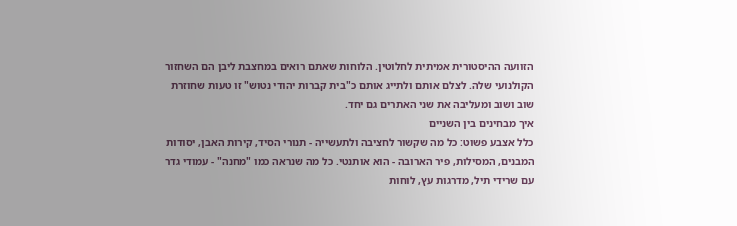הזוועה ההיסטורית אמיתית לחלוטין. הלוחות שאתם רואים במחצבת ליבן הם השחזור הקולנועי שלה. לצלם אותם ולתייג אותם כ"בית קברות יהודי נטוש" זו טעות שחוזרת שוב ושוב ומעליבה את שני האתרים גם יחד.
איך מבחינים בין השניים
כלל אצבע פשוט: כל מה שקשור לחציבה ולתעשייה - תנורי הסיד, קירות האבן, יסודות המבנים, המסילות, פיר הארובה - הוא אותנטי. כל מה שנראה כמו "מחנה" - עמודי גדר עם שרידי תיל, מדרגות עץ, לוחות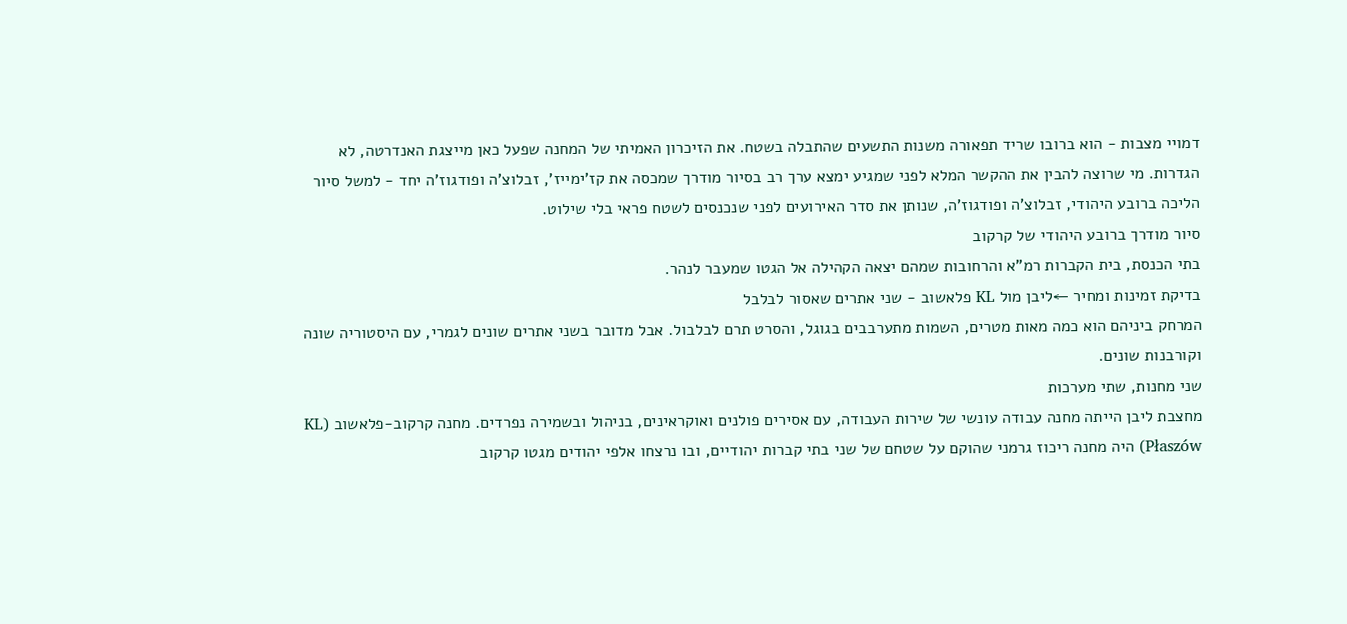דמויי מצבות - הוא ברובו שריד תפאורה משנות התשעים שהתבלה בשטח. את הזיכרון האמיתי של המחנה שפעל כאן מייצגת האנדרטה, לא הגדרות. מי שרוצה להבין את ההקשר המלא לפני שמגיע ימצא ערך רב בסיור מודרך שמכסה את קז'ימייז', זבלוצ'ה ופודגוז'ה יחד - למשל סיור הליכה ברובע היהודי, זבלוצ'ה ופודגוז'ה, שנותן את סדר האירועים לפני שנכנסים לשטח פראי בלי שילוט.
סיור מודרך ברובע היהודי של קרקוב
בתי הכנסת, בית הקברות רמ"א והרחובות שמהם יצאה הקהילה אל הגטו שמעבר לנהר.
בדיקת זמינות ומחיר ←ליבן מול KL פלאשוב - שני אתרים שאסור לבלבל
המרחק ביניהם הוא כמה מאות מטרים, השמות מתערבבים בגוגל, והסרט תרם לבלבול. אבל מדובר בשני אתרים שונים לגמרי, עם היסטוריה שונה וקורבנות שונים.
שני מחנות, שתי מערכות
מחצבת ליבן הייתה מחנה עבודה עונשי של שירות העבודה, עם אסירים פולנים ואוקראינים, בניהול ובשמירה נפרדים. מחנה קרקוב-פלאשוב (KL Płaszów) היה מחנה ריכוז גרמני שהוקם על שטחם של שני בתי קברות יהודיים, ובו נרצחו אלפי יהודים מגטו קרקוב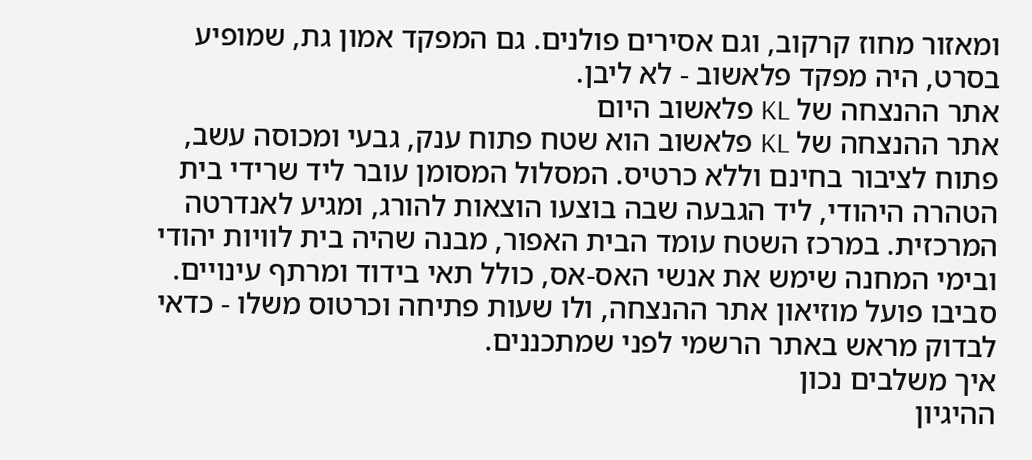ומאזור מחוז קרקוב, וגם אסירים פולנים. גם המפקד אמון גת, שמופיע בסרט, היה מפקד פלאשוב - לא ליבן.
אתר ההנצחה של KL פלאשוב היום
אתר ההנצחה של KL פלאשוב הוא שטח פתוח ענק, גבעי ומכוסה עשב, פתוח לציבור בחינם וללא כרטיס. המסלול המסומן עובר ליד שרידי בית הטהרה היהודי, ליד הגבעה שבה בוצעו הוצאות להורג, ומגיע לאנדרטה המרכזית. במרכז השטח עומד הבית האפור, מבנה שהיה בית לוויות יהודי ובימי המחנה שימש את אנשי האס-אס, כולל תאי בידוד ומרתף עינויים. סביבו פועל מוזיאון אתר ההנצחה, ולו שעות פתיחה וכרטוס משלו - כדאי לבדוק מראש באתר הרשמי לפני שמתכננים.
איך משלבים נכון
ההיגיון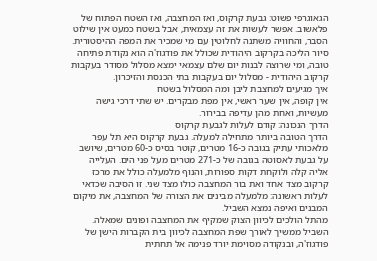הגאוגרפי פשוט: גבעת קרקוס, ואז המחצבה, ואז השטח הפתוח של פלאשוב. אפשר לעשות את זה עצמאית, אבל בשטח כמעט אין שילוט הסבר, והחוויה משתנה לחלוטין עם מי שמכיר את המפה ההיסטורית. סיור הליכה בקרקוב היהודית שכולל את פודגוז'ה הוא נקודת פתיחה טובה, ומי שרוצה לבנות יום שלם עצמאי ימצא מסלול מסודר בעקבות קרקוב היהודית - מסלול יום בעקבות בתי הכנסת והזיכרון.
איך מגיעים למחצבת ליבן ומה המסלול בשטח
אין קופה, אין שער ראשי, אין מפת מבקרים. יש שתי דרכי גישה מעשיות, ואחת מהן עדיפה בבירור.
הדרך הנכונה: קודם לעלות לגבעת קרקוס
הדרך הטובה ביותר מתחילה למעלה. גבעת קרקוס היא תל עפר מלאכותי עתיק בגובה כ-16 מטרים, קוטר בסיס כ-60 מטרים, שיושב על גבעת לאסוטה בגובה של כ-271 מטרים מעל פני הים. העלייה אליה קלה ולוקחת דקות ספורות, והנוף מלמעלה כולל את מרכז קרקוב מצד אחד ואת בור המחצבה כולו מצד שני. זו הסיבה שכדאי לעלות ראשונה: מלמעלה מבינים את הצורה של המחצבה, את מיקום המבנים ואיפה נמצא השביל.
מהתל הולכים לכיוון הצוק שמקיף את המחצבה ופונים שמאלה. השביל ממשיך לאורך שפת המחצבה לכיוון בית הקברות הישן של פודגוז'ה, ובנקודה מסוימת יורד פנימה אל תחתית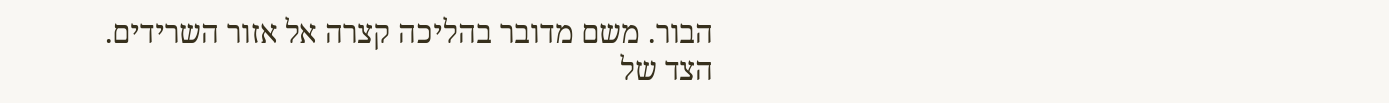הבור. משם מדובר בהליכה קצרה אל אזור השרידים.
הצד של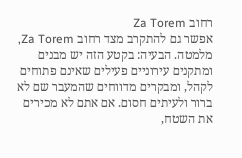רחוב Za Torem
אפשר גם להתקרב מצד רחוב Za Torem, מלמטה. הבעיה: בקטע הזה יש מבנים ומתקנים עירוניים פעילים שאינם פתוחים לקהל, ומבקרים מדווחים שהמעבר שם לא ברור ולעיתים חסום. אם אתם לא מכירים את השטח,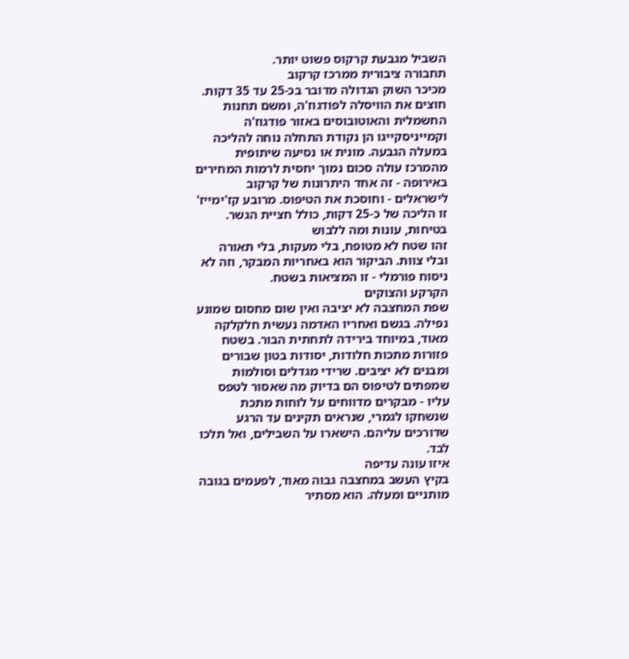השביל מגבעת קרקוס פשוט יותר.
תחבורה ציבורית ממרכז קרקוב
מכיכר השוק הגדולה מדובר בכ-25 עד 35 דקות. חוצים את הוויסלה לפודגוז'ה, ומשם תחנות החשמלית והאוטובוסים באזור פודגוז'ה וקמייניסקייגו הן נקודת התחלה נוחה להליכה במעלה הגבעה. מונית או נסיעה שיתופית מהמרכז עולה סכום נמוך יחסית לרמות המחירים באירופה - זה אחד היתרונות של קרקוב לישראלים - וחוסכת את הטיפוס. מרובע קז'ימייז' זו הליכה של כ-25 דקות, כולל חציית הגשר.
בטיחות, עונות ומה ללבוש
זהו שטח לא מטופח, בלי מעקות, בלי תאורה ובלי צוות. הביקור הוא באחריות המבקר, וזה לא ניסוח פורמלי - זו המציאות בשטח.
הקרקע והצוקים
שפת המחצבה לא יציבה ואין שום מחסום שמונע נפילה. בגשם ואחריו האדמה נעשית חלקלקה מאוד, במיוחד בירידה לתחתית הבור. בשטח פזורות מתכות חלודות, יסודות בטון שבורים ומבנים לא יציבים. שרידי מגדלים וסולמות שמפתים לטיפוס הם בדיוק מה שאסור לטפס עליו - מבקרים מדווחים על לוחות מתכת שנשחקו לגמרי, שנראים תקינים עד הרגע שדורכים עליהם. הישארו על השבילים, ואל תלכו לבד.
איזו עונה עדיפה
בקיץ העשב במחצבה גבוה מאוד, לפעמים בגובה מותניים ומעלה. הוא מסתיר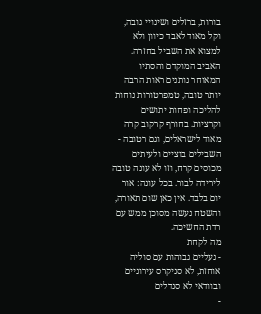בורות, ברזלים ושינויי גובה, וקל מאוד לאבד כיוון ולא למצוא את השביל בחזרה. האביב המוקדם והסתיו המאוחר נותנים ראות הרבה יותר טובה, טמפרטורות נוחות להליכה ופחות יתושים וקרציות. בחורף קרקוב קרה מאוד לישראלים, וגם רטובה - השבילים בוציים ולעיתים מכוסים קרח, וזו לא עונה טובה לירידה לבור. בכל עונה: אור יום בלבד. אין כאן שום תאורה, והשטח נעשה מסוכן ממש עם רדת החשיכה.
מה לקחת
- נעליים גבוהות עם סוליה אוחזת, לא סניקרס עירוניים ובוודאי לא סנדלים
-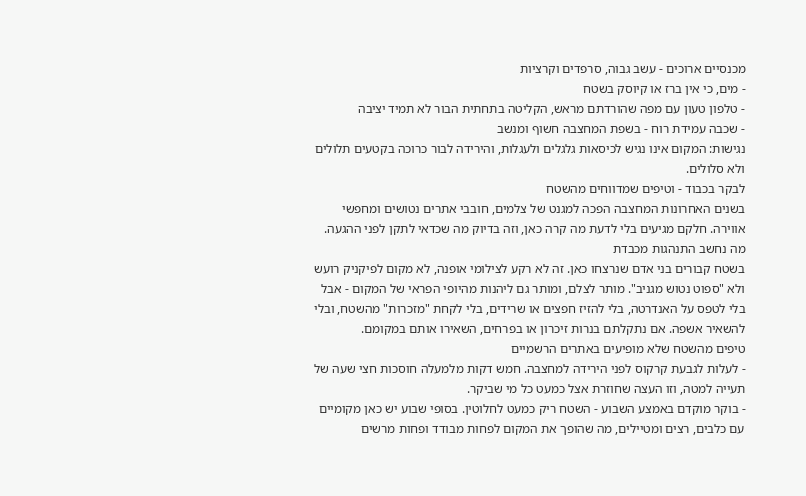מכנסיים ארוכים - עשב גבוה, סרפדים וקרציות
- מים, כי אין ברז או קיוסק בשטח
- טלפון טעון עם מפה שהורדתם מראש, הקליטה בתחתית הבור לא תמיד יציבה
- שכבה עמידת רוח - בשפת המחצבה חשוף ומנשב
נגישות: המקום אינו נגיש לכיסאות גלגלים ולעגלות, והירידה לבור כרוכה בקטעים תלולים ולא סלולים.
לבקר בכבוד - וטיפים שמדווחים מהשטח
בשנים האחרונות המחצבה הפכה למגנט של צלמים, חובבי אתרים נטושים ומחפשי אווירה. חלקם מגיעים בלי לדעת מה קרה כאן, וזה בדיוק מה שכדאי לתקן לפני ההגעה.
מה נחשב התנהגות מכבדת
בשטח קבורים בני אדם שנרצחו כאן. זה לא רקע לצילומי אופנה, לא מקום לפיקניק רועש ולא "ספוט נטוש מגניב". מותר לצלם, ומותר גם ליהנות מהיופי הפראי של המקום - אבל בלי לטפס על האנדרטה, בלי להזיז חפצים או שרידים, בלי לקחת "מזכרות" מהשטח, ובלי להשאיר אשפה. אם נתקלתם בנרות זיכרון או בפרחים, השאירו אותם במקומם.
טיפים מהשטח שלא מופיעים באתרים הרשמיים
- לעלות לגבעת קרקוס לפני הירידה למחצבה. חמש דקות מלמעלה חוסכות חצי שעה של תעייה למטה, וזו העצה שחוזרת אצל כמעט כל מי שביקר.
- בוקר מוקדם באמצע השבוע - השטח ריק כמעט לחלוטין. בסופי שבוע יש כאן מקומיים עם כלבים, רצים ומטיילים, מה שהופך את המקום לפחות מבודד ופחות מרשים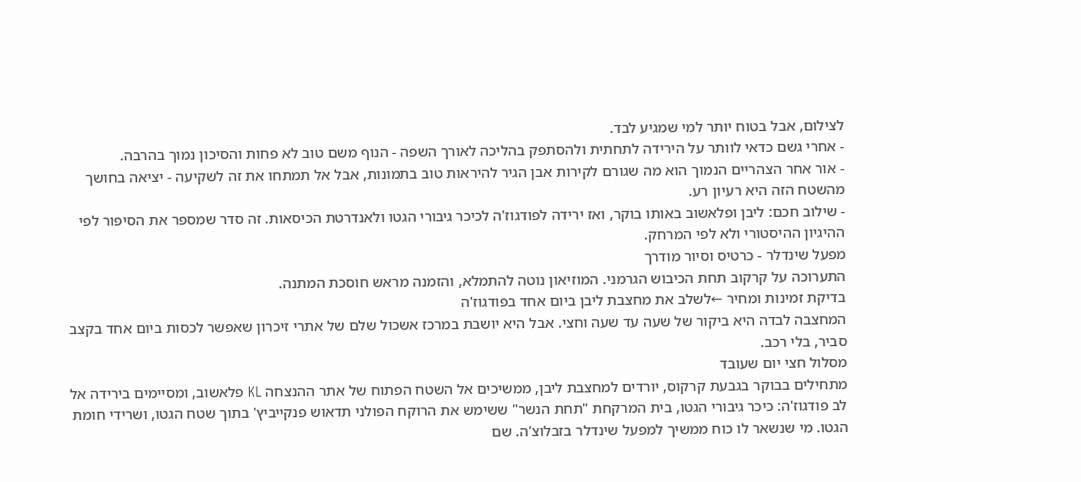לצילום, אבל בטוח יותר למי שמגיע לבד.
- אחרי גשם כדאי לוותר על הירידה לתחתית ולהסתפק בהליכה לאורך השפה - הנוף משם טוב לא פחות והסיכון נמוך בהרבה.
- אור אחר הצהריים הנמוך הוא מה שגורם לקירות אבן הגיר להיראות טוב בתמונות, אבל אל תמתחו את זה לשקיעה - יציאה בחושך מהשטח הזה היא רעיון רע.
- שילוב חכם: ליבן ופלאשוב באותו בוקר, ואז ירידה לפודגוז'ה לכיכר גיבורי הגטו ולאנדרטת הכיסאות. זה סדר שמספר את הסיפור לפי ההיגיון ההיסטורי ולא לפי המרחק.
מפעל שינדלר - כרטיס וסיור מודרך
התערוכה על קרקוב תחת הכיבוש הגרמני. המוזיאון נוטה להתמלא, והזמנה מראש חוסכת המתנה.
בדיקת זמינות ומחיר ←לשלב את מחצבת ליבן ביום אחד בפודגוז'ה
המחצבה לבדה היא ביקור של שעה עד שעה וחצי. אבל היא יושבת במרכז אשכול שלם של אתרי זיכרון שאפשר לכסות ביום אחד בקצב סביר, בלי רכב.
מסלול חצי יום שעובד
מתחילים בבוקר בגבעת קרקוס, יורדים למחצבת ליבן, ממשיכים אל השטח הפתוח של אתר ההנצחה KL פלאשוב, ומסיימים בירידה אל לב פודגוז'ה: כיכר גיבורי הגטו, בית המרקחת "תחת הנשר" ששימש את הרוקח הפולני תדאוש פנקייביץ' בתוך שטח הגטו, ושרידי חומת הגטו. מי שנשאר לו כוח ממשיך למפעל שינדלר בזבלוצ'ה. שם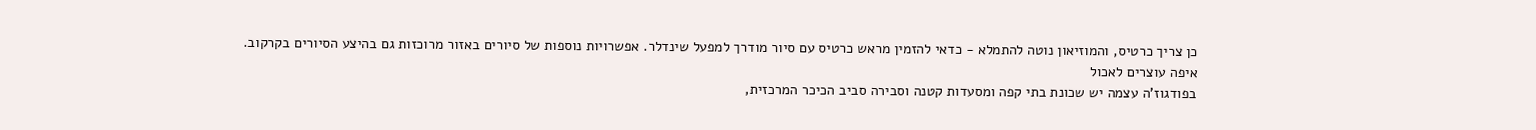כן צריך כרטיס, והמוזיאון נוטה להתמלא - כדאי להזמין מראש כרטיס עם סיור מודרך למפעל שינדלר. אפשרויות נוספות של סיורים באזור מרוכזות גם בהיצע הסיורים בקרקוב.
איפה עוצרים לאכול
בפודגוז'ה עצמה יש שכונת בתי קפה ומסעדות קטנה וסבירה סביב הכיכר המרכזית,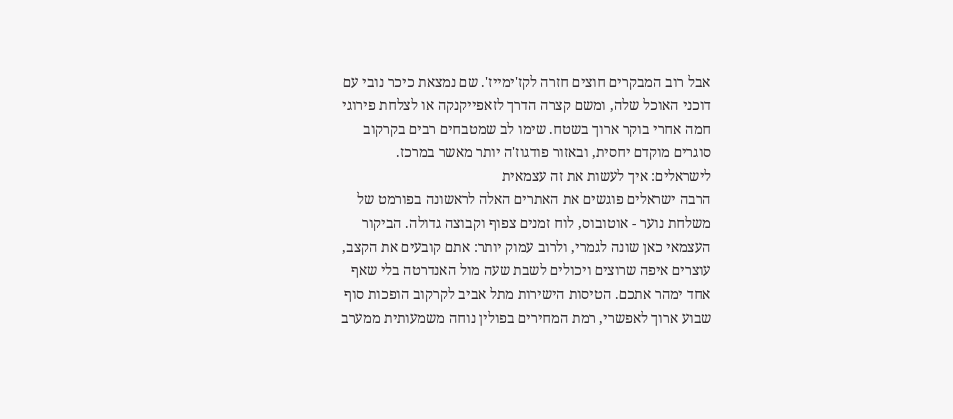אבל רוב המבקרים חוצים חזרה לקז'ימייז'. שם נמצאת כיכר נובי עם דוכני האוכל שלה, ומשם קצרה הדרך לזאפייקנקה או לצלחת פירוגי חמה אחרי בוקר ארוך בשטח. שימו לב שמטבחים רבים בקרקוב סוגרים מוקדם יחסית, ובאזור פודגוז'ה יותר מאשר במרכז.
לישראלים: איך לעשות את זה עצמאית
הרבה ישראלים פוגשים את האתרים האלה לראשונה בפורמט של משלחת נוער - אוטובוס, לוח זמנים צפוף וקבוצה גדולה. הביקור העצמאי כאן שונה לגמרי, ולרוב עמוק יותר: אתם קובעים את הקצב, עוצרים איפה שרוצים ויכולים לשבת שעה מול האנדרטה בלי שאף אחד ימהר אתכם. הטיסות הישירות מתל אביב לקרקוב הופכות סוף שבוע ארוך לאפשרי, רמת המחירים בפולין נוחה משמעותית ממערב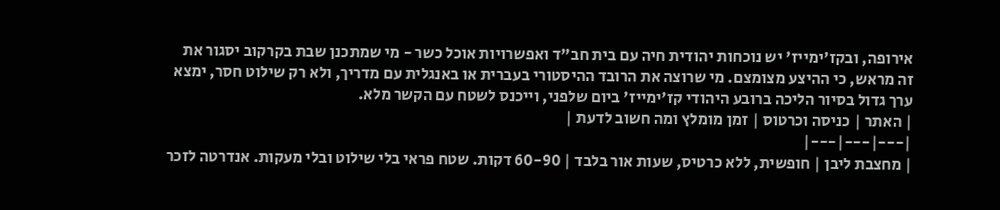אירופה, ובקז'ימייז' יש נוכחות יהודית חיה עם בית חב"ד ואפשרויות אוכל כשר - מי שמתכנן שבת בקרקוב יסגור את זה מראש, כי ההיצע מצומצם. מי שרוצה את הרובד ההיסטורי בעברית או באנגלית עם מדריך, ולא רק שילוט חסר, ימצא ערך גדול בסיור הליכה ברובע היהודי קז'ימייז' ביום שלפני, וייכנס לשטח עם הקשר מלא.
| האתר | כניסה וכרטוס | זמן מומלץ ומה חשוב לדעת |
|---|---|---|
| מחצבת ליבן | חופשית, ללא כרטיס, שעות אור בלבד | 60-90 דקות. שטח פראי בלי שילוט ובלי מעקות. אנדרטה לזכר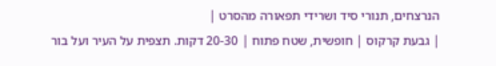הנרצחים, תנורי סיד ושרידי תפאורה מהסרט |
| גבעת קרקוס | חופשית, שטח פתוח | 20-30 דקות. תצפית על העיר ועל בור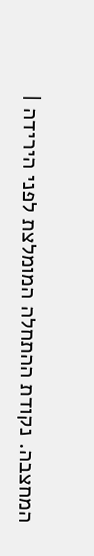המחצבה. נקודת ההתחלה המומלצת לפני הירידה |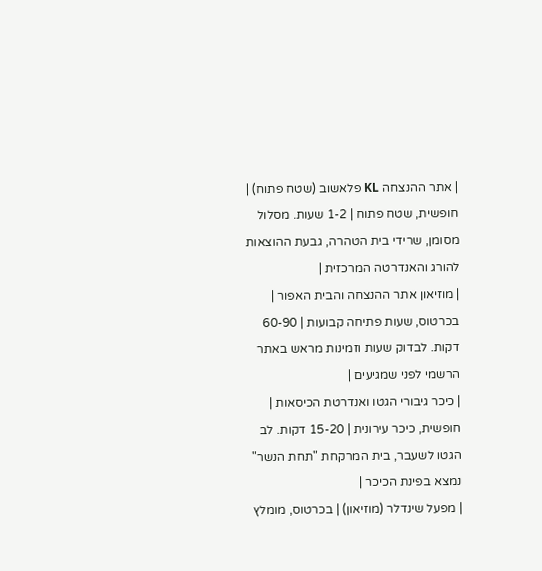| אתר ההנצחה KL פלאשוב (שטח פתוח) | חופשית, שטח פתוח | 1-2 שעות. מסלול מסומן, שרידי בית הטהרה, גבעת ההוצאות להורג והאנדרטה המרכזית |
| מוזיאון אתר ההנצחה והבית האפור | בכרטוס, שעות פתיחה קבועות | 60-90 דקות. לבדוק שעות וזמינות מראש באתר הרשמי לפני שמגיעים |
| כיכר גיבורי הגטו ואנדרטת הכיסאות | חופשית, כיכר עירונית | 15-20 דקות. לב הגטו לשעבר, בית המרקחת "תחת הנשר" נמצא בפינת הכיכר |
| מפעל שינדלר (מוזיאון) | בכרטוס, מומלץ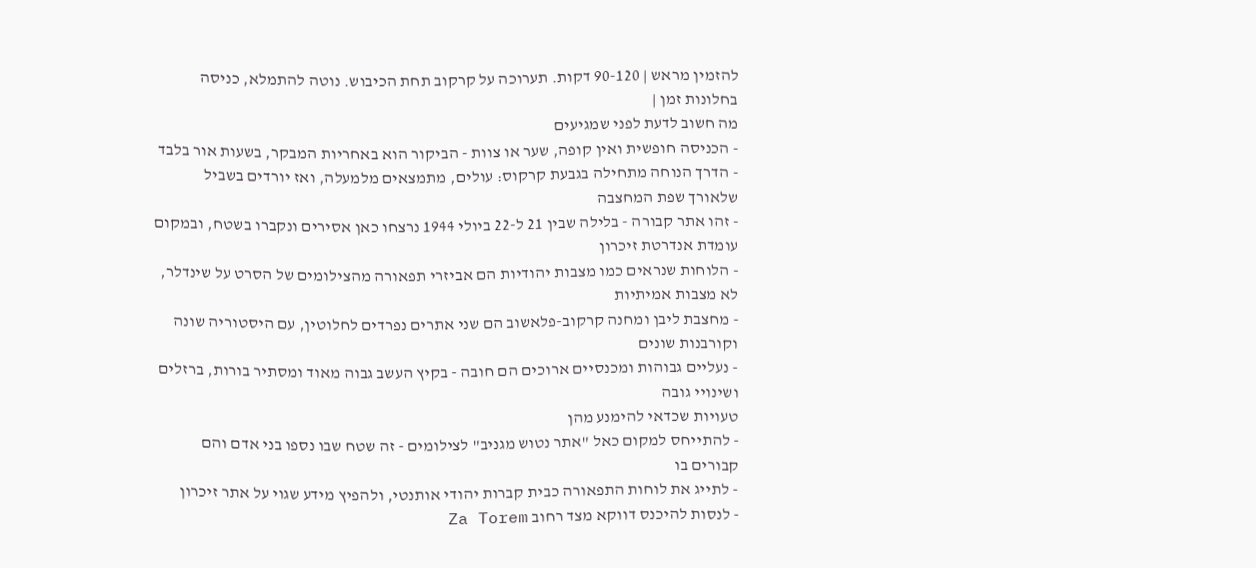להזמין מראש | 90-120 דקות. תערוכה על קרקוב תחת הכיבוש. נוטה להתמלא, כניסה בחלונות זמן |
מה חשוב לדעת לפני שמגיעים
- הכניסה חופשית ואין קופה, שער או צוות - הביקור הוא באחריות המבקר, בשעות אור בלבד
- הדרך הנוחה מתחילה בגבעת קרקוס: עולים, מתמצאים מלמעלה, ואז יורדים בשביל שלאורך שפת המחצבה
- זהו אתר קבורה - בלילה שבין 21 ל-22 ביולי 1944 נרצחו כאן אסירים ונקברו בשטח, ובמקום עומדת אנדרטת זיכרון
- הלוחות שנראים כמו מצבות יהודיות הם אביזרי תפאורה מהצילומים של הסרט על שינדלר, לא מצבות אמיתיות
- מחצבת ליבן ומחנה קרקוב-פלאשוב הם שני אתרים נפרדים לחלוטין, עם היסטוריה שונה וקורבנות שונים
- נעליים גבוהות ומכנסיים ארוכים הם חובה - בקיץ העשב גבוה מאוד ומסתיר בורות, ברזלים ושינויי גובה
טעויות שכדאי להימנע מהן
- להתייחס למקום כאל "אתר נטוש מגניב" לצילומים - זה שטח שבו נספו בני אדם והם קבורים בו
- לתייג את לוחות התפאורה כבית קברות יהודי אותנטי, ולהפיץ מידע שגוי על אתר זיכרון
- לנסות להיכנס דווקא מצד רחוב Za Torem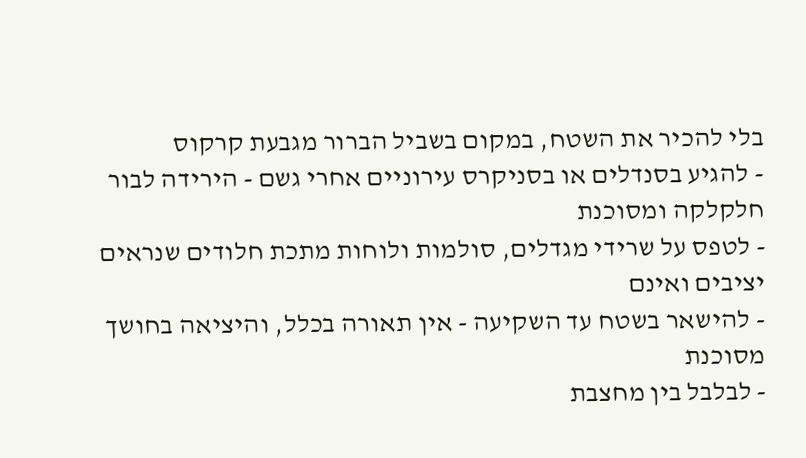בלי להכיר את השטח, במקום בשביל הברור מגבעת קרקוס
- להגיע בסנדלים או בסניקרס עירוניים אחרי גשם - הירידה לבור חלקלקה ומסוכנת
- לטפס על שרידי מגדלים, סולמות ולוחות מתכת חלודים שנראים יציבים ואינם
- להישאר בשטח עד השקיעה - אין תאורה בכלל, והיציאה בחושך מסוכנת
- לבלבל בין מחצבת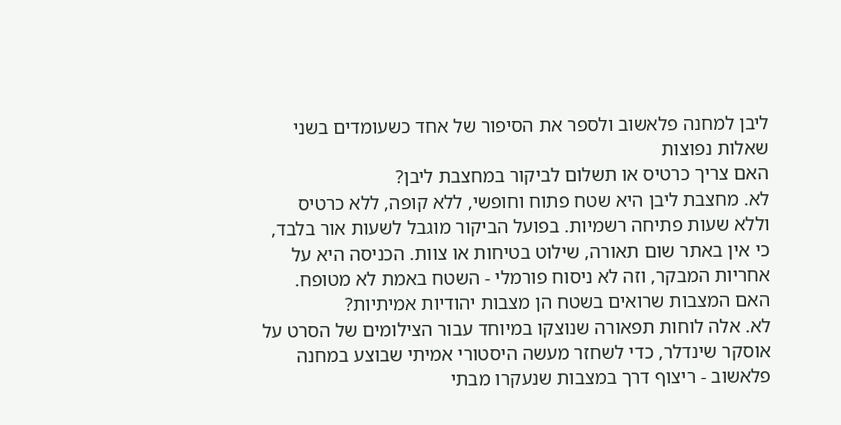ליבן למחנה פלאשוב ולספר את הסיפור של אחד כשעומדים בשני
שאלות נפוצות
האם צריך כרטיס או תשלום לביקור במחצבת ליבן?
לא. מחצבת ליבן היא שטח פתוח וחופשי, ללא קופה, ללא כרטיס וללא שעות פתיחה רשמיות. בפועל הביקור מוגבל לשעות אור בלבד, כי אין באתר שום תאורה, שילוט בטיחות או צוות. הכניסה היא על אחריות המבקר, וזה לא ניסוח פורמלי - השטח באמת לא מטופח.
האם המצבות שרואים בשטח הן מצבות יהודיות אמיתיות?
לא. אלה לוחות תפאורה שנוצקו במיוחד עבור הצילומים של הסרט על אוסקר שינדלר, כדי לשחזר מעשה היסטורי אמיתי שבוצע במחנה פלאשוב - ריצוף דרך במצבות שנעקרו מבתי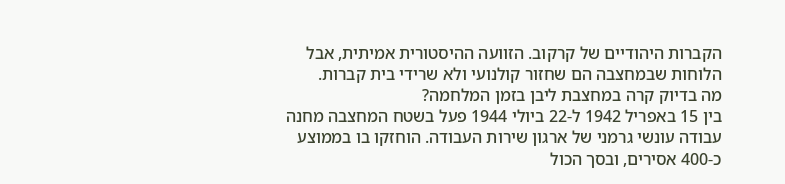הקברות היהודיים של קרקוב. הזוועה ההיסטורית אמיתית, אבל הלוחות שבמחצבה הם שחזור קולנועי ולא שרידי בית קברות.
מה בדיוק קרה במחצבת ליבן בזמן המלחמה?
בין 15 באפריל 1942 ל-22 ביולי 1944 פעל בשטח המחצבה מחנה עבודה עונשי גרמני של ארגון שירות העבודה. הוחזקו בו בממוצע כ-400 אסירים, ובסך הכול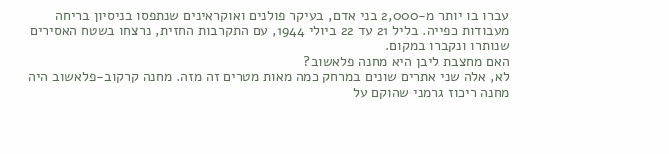עברו בו יותר מ-2,000 בני אדם, בעיקר פולנים ואוקראינים שנתפסו בניסיון בריחה מעבודות כפייה. בליל 21 עד 22 ביולי 1944, עם התקרבות החזית, נרצחו בשטח האסירים שנותרו ונקברו במקום.
האם מחצבת ליבן היא מחנה פלאשוב?
לא, אלה שני אתרים שונים במרחק כמה מאות מטרים זה מזה. מחנה קרקוב-פלאשוב היה מחנה ריכוז גרמני שהוקם על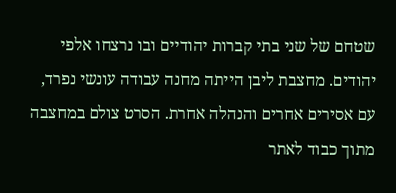שטחם של שני בתי קברות יהודיים ובו נרצחו אלפי יהודים. מחצבת ליבן הייתה מחנה עבודה עונשי נפרד, עם אסירים אחרים והנהלה אחרת. הסרט צולם במחצבה מתוך כבוד לאתר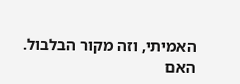האמיתי, וזה מקור הבלבול.
האם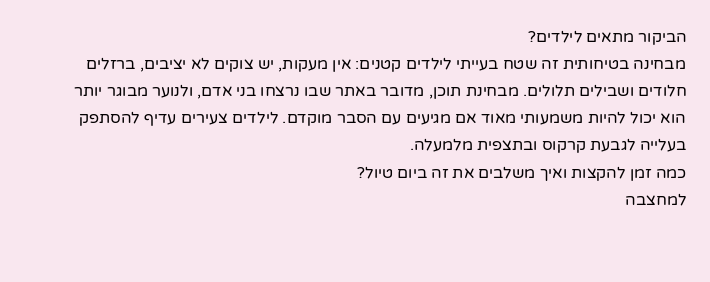הביקור מתאים לילדים?
מבחינה בטיחותית זה שטח בעייתי לילדים קטנים: אין מעקות, יש צוקים לא יציבים, ברזלים חלודים ושבילים תלולים. מבחינת תוכן, מדובר באתר שבו נרצחו בני אדם, ולנוער מבוגר יותר הוא יכול להיות משמעותי מאוד אם מגיעים עם הסבר מוקדם. לילדים צעירים עדיף להסתפק בעלייה לגבעת קרקוס ובתצפית מלמעלה.
כמה זמן להקצות ואיך משלבים את זה ביום טיול?
למחצבה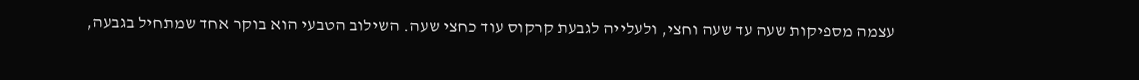עצמה מספיקות שעה עד שעה וחצי, ולעלייה לגבעת קרקוס עוד כחצי שעה. השילוב הטבעי הוא בוקר אחד שמתחיל בגבעה,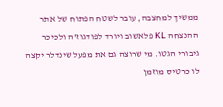ממשיך למחצבה, עובר לשטח הפתוח של אתר ההנצחה KL פלאשוב ויורד לפודגוז'ה ולכיכר גיבורי הגטו. מי שרוצה גם את מפעל שינדלר יקצה לו כרטיס מוזמן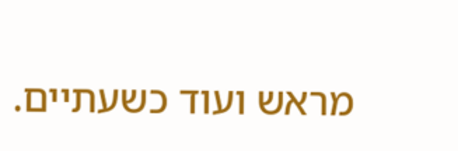מראש ועוד כשעתיים.